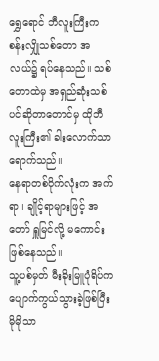ရွှေရောင် ဘီလူးကြီးက စန်းလျှိုသစ်တော အလယ်၌ ရပ်နေသည်။ သစ်တောထဲမှ အရှည်ဆုံးသစ်ပင်ဆိုတာတောင်မှ ထိုဘီလူးကြီး၏ ခါးလောက်သာရောက်သည်။
နေရာတစ်ဝိုက်လုံးက အက်ရာ၊ ချိုင့်ရာများဖြင့် အတော် ရှူမြင်လို့ မကောင်းဖြစ်နေသည်။
သူ့ပစ်မှတ် မီးခိုးမြူပုံရိပ်က ပျောက်ကွယ်သွားခဲ့ဖြစ်ပြီး မိုမိုသာ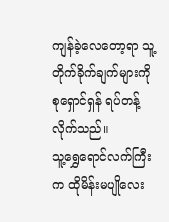ကျန်ခဲ့လေတော့ရာ သူ့တိုက်ခိုက်ချက်များကို စုရှောင်ရှန် ရပ်တန့်လိုက်သည်။
သူ့ရွှေရောင်လက်ကြီးက ထိုမိန်းမပျိုလေး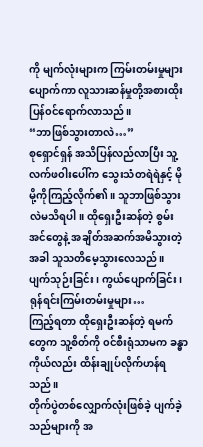ကို မျက်လုံးများက ကြမ်းတမ်းမှုများပျောက်ကာ လူသားဆန်မှုတို့အစားထိုးပြန်၀င်ရောက်လာသည်။
“ဘာဖြစ်သွားတာလဲ…”
စုရှောင်ရှန် အသိပြန်လည်လာပြီး သူ့လက်ဖ၀ါးပေါ်က သွေးသံတရဲရဲနှင့် မိုမို့ကိုကြည့်လိုက်၏။ သူဘာဖြစ်သွားလဲမသိရပါ။ ထိုရှေးဦးဆန်တဲ့ စွမ်းအင်တွေနဲ့ အချိတ်အဆက်အမိသွားတဲ့အခါ သူသတိမေ့သွားလေသည်။
ပျက်သုဉ်းခြင်း၊ ကွယ်ပျောက်ခြင်း၊ ရုန်ရင်းကြမ်းတမ်းမှုများ…
ကြည့်ရတာ ထိုရှေးဦးဆန်တဲ့ ရမက်တွေက သူ့စိတ်ကို ၀င်စီးရုံသာမက ခန္ဓာကိုယ်လည်း ထိန်းချုပ်လိုက်ဟန်ရသည်။
တိုက်ပွဲတစ်လျှောက်လုံးဖြစ်ခဲ့ ပျက်ခဲ့သည်များကို အ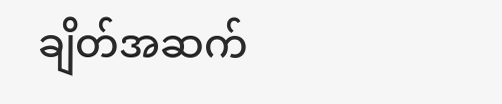ချိတ်အဆက်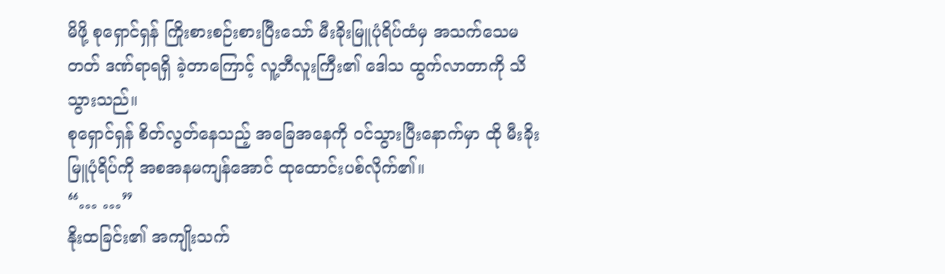မိဖို့ စုရှောင်ရှန် ကြိုးစားစဉ်းစားပြီးသော် မီးခိုးမြူပုံရိပ်ထံမှ အသက်သေမတတ် ဒဏ်ရာရရှိ ခဲ့တာကြောင့် လူ့ဘီလူးကြီး၏ ဒေါသ ထွက်လာတာကို သိသွားသည်။
စုရှောင်ရှန် စိတ်လွတ်နေသည့် အခြေအနေကို ၀င်သွားပြီးနောက်မှာ ထို မီးခိုးမြူပုံရိပ်ကို အစအနမကျန်အောင် ထုထောင်းပစ်လိုက်၏။
“… …”
နိုးထခြင်း၏ အကျိုးသက်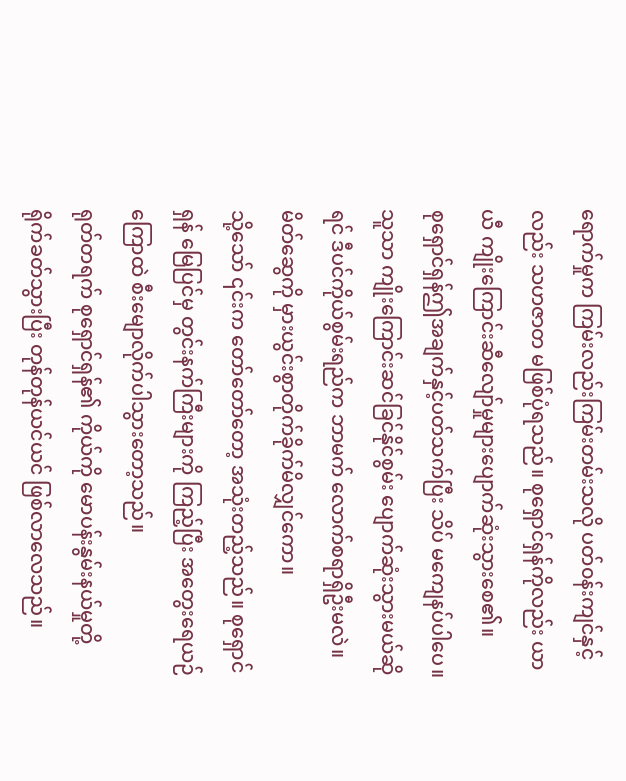ရောက်မှုက ကြမ်းလည်းကြမ်းတမ်းသလို ပတ်၀န်းကျင်နှင့်လည်း သဟဇာတ မဖြစ်ပုံရသည်။ စုရှောင်ရှန်ကိုလည်း ယာယီ ကျိုးကြောင်းဆီလျော်မှုများပျောက်ဆုံးသွားစေ၏။
စုရှောင်ရှန်ဤအချက်နှင့်ပတ်သက်ပြီး သိပ် မကျေနပ်ပါပေ။ သူသာ ကျိုးကြောင်းဆင်ခြင်နိုင်စွမ်း ပျောက်ဆုံးသွားမယ်ဆိုရင် ဒီပင်ကိုယ်စွမ်းရည်က ဘာမက် လောက်စရာရှိဦးမလဲ။ မိတ်ဆွေကို မှားယွင်းစွာတိုက်ခိုက်မိလျှင်ကော။
သို့သော် ၎င်းက တော်တော်တော့ အသုံးတည့်သည်။ စုရှောင်ရှန် မြေပြင်မှ တွင်းနက်ကြီးများကို ကြည့်ပြီး အတွေးရေယဉ်ကြောထဲ စီးမျောလိုက်ပါသွားတော့သည်။
ရုတ်တရက် စုရှောင်ရှန်၏ ကိုယ်ကို မောပန်းနွမ်းနယ်မှုတို့ရိုက်ခတ်သွားပြီး တုန်တုန်ယင်ယင် ဖြစ်လာလေသည်။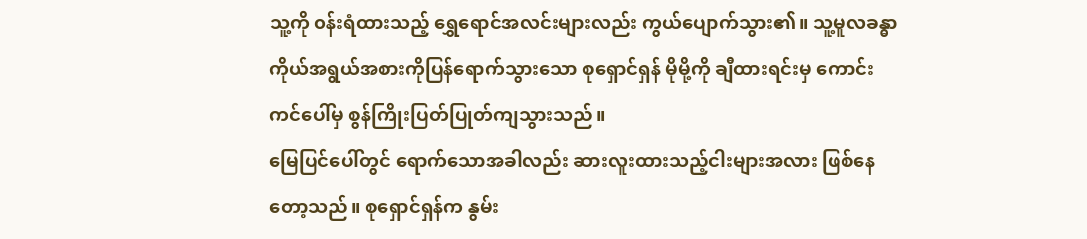သူ့ကို ၀န်းရံထားသည့် ရွှေရောင်အလင်းများလည်း ကွယ်ပျောက်သွား၏။ သူ့မူလခန္ဓာကိုယ်အရွယ်အစားကိုပြန်ရောက်သွားသော စုရှောင်ရှန် မိုမို့ကို ချီထားရင်းမှ ကောင်းကင်ပေါ်မှ စွန်ကြိုးပြတ်ပြုတ်ကျသွားသည်။
မြေပြင်ပေါ်တွင် ရောက်သောအခါလည်း ဆားလူးထားသည့်ငါးများအလား ဖြစ်နေတော့သည်။ စုရှောင်ရှန်က နွမ်း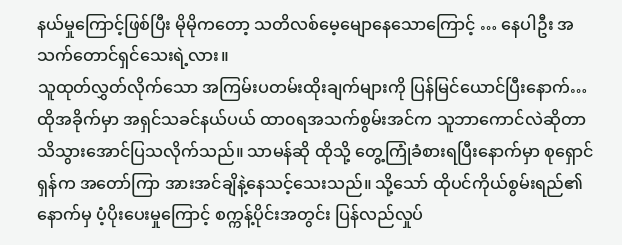နယ်မှုကြောင့်ဖြစ်ပြီး မိုမိုကတော့ သတိလစ်မေ့မျောနေသောကြောင့် … နေပါဦး အသက်တောင်ရှင်သေးရဲ့လား။
သူထုတ်လွှတ်လိုက်သော အကြမ်းပတမ်းထိုးချက်များကို ပြန်မြင်ယောင်ပြီးနောက်…
ထိုအခိုက်မှာ အရှင်သခင်နယ်ပယ် ထာ၀ရအသက်စွမ်းအင်က သူဘာကောင်လဲဆိုတာ သိသွားအောင်ပြသလိုက်သည်။ သာမန်ဆို ထိုသို့ တွေ့ကြုံခံစားရပြီးနောက်မှာ စုရှောင်ရှန်က အတော်ကြာ အားအင်ချိနဲ့နေသင့်သေးသည်။ သို့သော် ထိုပင်ကိုယ်စွမ်းရည်၏ နောက်မှ ပံ့ပိုးပေးမှုကြောင့် စက္ကန့်ပိုင်းအတွင်း ပြန်လည်လှုပ်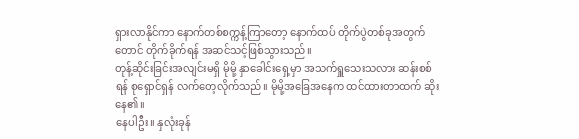ရှားလာနိုင်ကာ နောက်တစ်စက္ကန့်ကြာတော့ နောက်ထပ် တိုက်ပွဲတစ်ခုအတွက်တောင် တိုက်ခိုက်ရန် အဆင်သင့်ဖြစ်သွားသည်။
တုန့်ဆိုင်းခြင်းအလျင်းမရှိ မိုမို့ နှာခေါင်းရှေ့မှာ အသက်ရှူသေးသလား ဆန်းစစ်ရန် စုရှောင်ရှန် လက်တေ့လိုက်သည်။ မိုမို့အခြေအနေက ထင်ထားတာထက် ဆိုးနေ၏။
နေပါဦး။ နှလုံးခုန်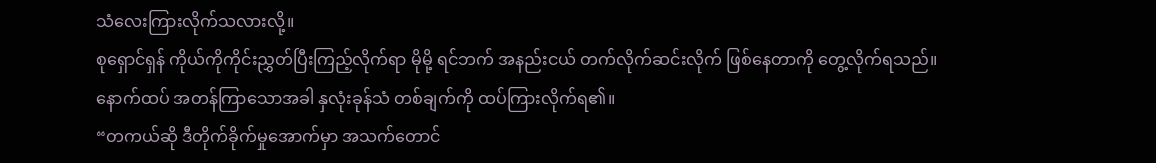သံလေးကြားလိုက်သလားလို့။
စုရှောင်ရှန် ကိုယ်ကိုကိုင်းညွှတ်ပြီးကြည့်လိုက်ရာ မိုမို့ ရင်ဘက် အနည်းငယ် တက်လိုက်ဆင်းလိုက် ဖြစ်နေတာကို တွေ့လိုက်ရသည်။ နောက်ထပ် အတန်ကြာသောအခါ နှလုံးခုန်သံ တစ်ချက်ကို ထပ်ကြားလိုက်ရ၏။
“တကယ်ဆို ဒီတိုက်ခိုက်မှုအောက်မှာ အသက်တောင်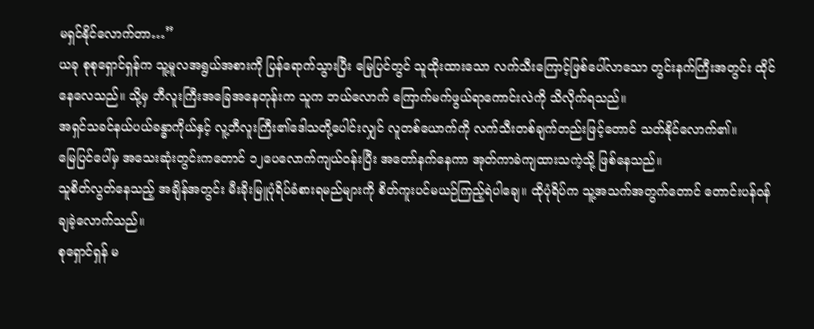မရှင်နိုင်လောက်တာ…”
ယခု စုစုရှောင်ရှန်က သူ့မူလအရွယ်အစားကို ပြန်ရောက်သွားပြီး မြေပြင်တွင် သူထိုးထားသော လက်သီးကြောင့်ဖြစ်ပေါ်လာသော တွင်းနက်ကြီးအတွင်း ထိုင်နေလေသည်။ သို့မှ ဘီလူးကြီးအခြေအနေတုန်းက သူက ဘယ်လောက် ကြောက်မက်ဖွယ်ရာကောင်းလဲကို သိလိုက်ရသည်။
အရှင်သခင်နယ်ပယ်ခန္ဓာကိုယ်နှင့် လူ့ဘီလူးကြီး၏ဒေါသတို့ပေါင်းလျှင် လူတစ်ယောက်ကို လက်သီးတစ်ချက်တည်းဖြင့်တောင် သတ်နိုင်လောက်၏။
မြေပြင်ပေါ်မှ အသေးဆုံးတွင်းကတောင် ၁၂ပေလောက်ကျယ်၀န်းပြီး အတော်နက်နေကာ အုတ်ကာခဲကျထားသကဲ့သို့ ဖြစ်နေသည်။
သူစိတ်လွတ်နေသည့် အချိန်အတွင်း မီးခိုးမြူပုံရိပ်ခံစားရမည်များကို စိတ်ကူးပင်မယဉ်ကြည့်ရဲပါချေ။ ထိုပုံရိပ်က သူ့အသက်အတွက်တောင် တောင်းပန်၀န်ချခဲ့လောက်သည်။
စုရှောင်ရှန် မ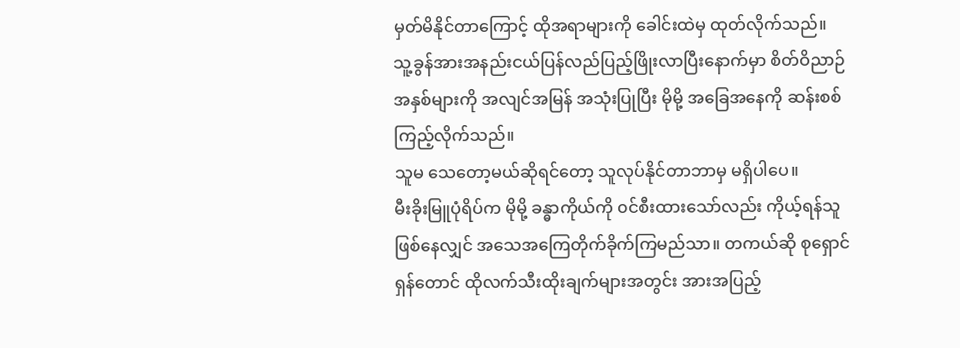မှတ်မိနိုင်တာကြောင့် ထိုအရာများကို ခေါင်းထဲမှ ထုတ်လိုက်သည်။
သူ့ခွန်အားအနည်းငယ်ပြန်လည်ပြည့်ဖြိုးလာပြီးနောက်မှာ စိတ်ဝိညာဉ်အနှစ်များကို အလျင်အမြန် အသုံးပြုပြီး မိုမို့ အခြေအနေကို ဆန်းစစ်ကြည့်လိုက်သည်။
သူမ သေတော့မယ်ဆိုရင်တော့ သူလုပ်နိုင်တာဘာမှ မရှိပါပေ။
မီးခိုးမြူပုံရိပ်က မိုမို့ ခန္ဓာကိုယ်ကို ၀င်စီးထားသော်လည်း ကိုယ့်ရန်သူဖြစ်နေလျှင် အသေအကြေတိုက်ခိုက်ကြမည်သာ။ တကယ်ဆို စုရှောင်ရှန်တောင် ထိုလက်သီးထိုးချက်များအတွင်း အားအပြည့်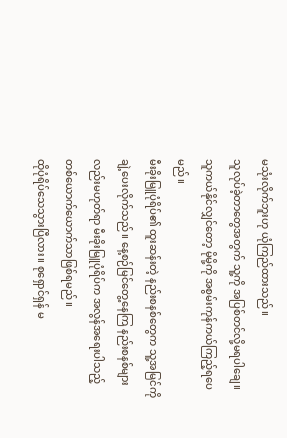မသုံးလိုက်ဘူးဟု ယုံကြည်ထားသည်။
သူလုပ်ခဲ့တာတွေအတွက် သူ့ကို အပြစ်တင်လို့မရပါချေ။ သူကယ်နိုင်လျှင်တော့ မိုမို့ကို အစွမ်းကုန်ကယ်ကြည့်ရပေမည်။
မီးခိုးမြူပုံရိပ်၏ ထူးဆန်းတဲ့ နည်းစနစ်တွေက သူ့အမြင်ကိုချဲ့ပေးလိုက်သည်။ နေ့စဉ်မြင်တွေ့နေကြ နည်းစနစ်များလည်းမဟုတ်ရာ မီးခိုးမြူပုံရိပ်က အလွန်အရေးပါသည့် တစ်ယောက်ယောက်သာဖြစ်ရမည်။
ထိုပုံရိပ်သေသွားပြီလား။ စုရှောင်ရှန် မ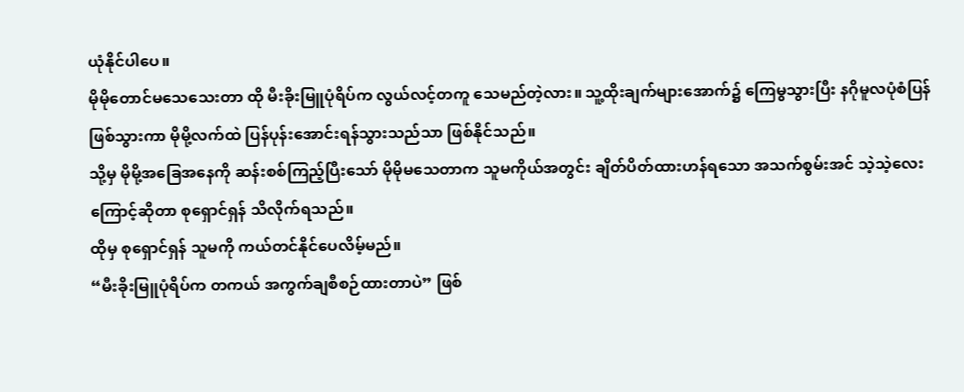ယုံနိုင်ပါပေ။
မိုမိုတောင်မသေသေးတာ ထို မီးခိုးမြူပုံရိပ်က လွယ်လင့်တကူ သေမည်တဲ့လား။ သူ့ထိုးချက်များအောက်၌ ကြေမွသွားပြီး နဂိုမူလပုံစံပြန်ဖြစ်သွားကာ မိုမို့လက်ထဲ ပြန်ပုန်းအောင်းရန်သွားသည်သာ ဖြစ်နိုင်သည်။
သို့မှ မိုမို့အခြေအနေကို ဆန်းစစ်ကြည့်ပြီးသော် မိုမိုမသေတာက သူမကိုယ်အတွင်း ချိတ်ပိတ်ထားဟန်ရသော အသက်စွမ်းအင် သဲ့သဲ့လေးကြောင့်ဆိုတာ စုရှောင်ရှန် သိလိုက်ရသည်။
ထိုမှ စုရှောင်ရှန် သူမကို ကယ်တင်နိုင်ပေလိမ့်မည်။
“မီးခိုးမြူပုံရိပ်က တကယ် အကွက်ချစီစဉ်ထားတာပဲ” ဖြစ်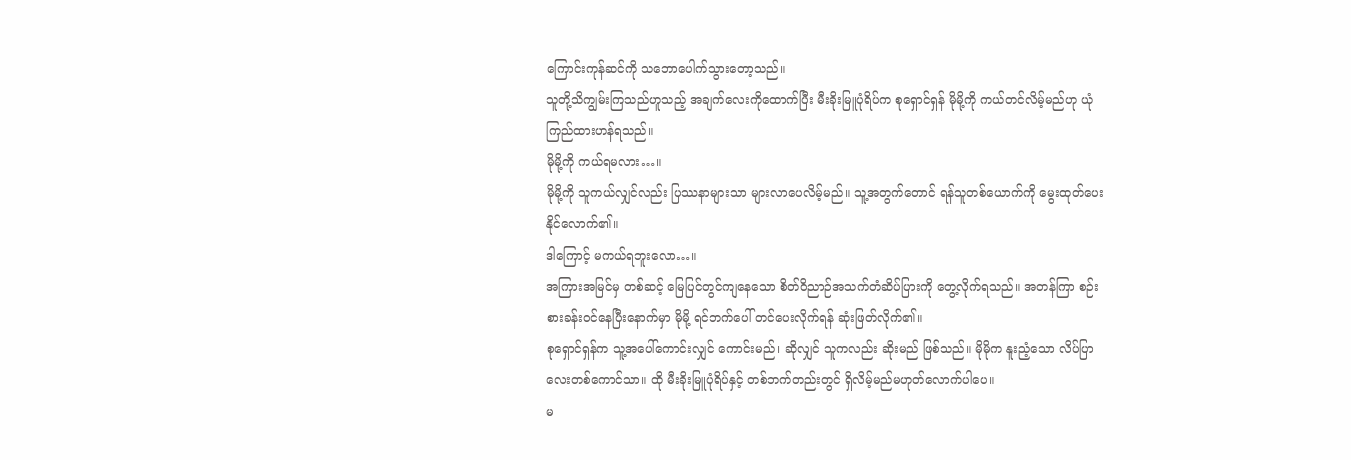ကြောင်းကုန်ဆင်ကို သဘောပေါက်သွားတော့သည်။
သူတို့သိကျွမ်းကြသည်ဟူသည့် အချက်လေးကိုထောက်ပြီး မီးခိုးမြူပုံရိပ်က စုရှောင်ရှန် မိုမို့ကို ကယ်တင်လိမ့်မည်ဟု ယုံကြည်ထားဟန်ရသည်။
မိုမို့ကို ကယ်ရမလား…။
မိုမို့ကို သူကယ်လျှင်လည်း ပြဿနာများသာ များလာပေလိမ့်မည်။ သူ့အတွက်တောင် ရန်သူတစ်ယောက်ကို မွေးထုတ်ပေးနိုင်လောက်၏။
ဒါကြောင့် မကယ်ရဘူးလော…။
အကြားအမြင်မှ တစ်ဆင့် မြေပြင်တွင်ကျနေသော စိတ်ဝိညာဉ်အသက်တံဆိပ်ပြားကို တွေ့လိုက်ရသည်။ အတန်ကြာ စဉ်းစားခန်း၀င်နေပြီးနောက်မှာ မိုမို့ ရင်ဘက်ပေါ် တင်ပေးလိုက်ရန် ဆုံးဖြတ်လိုက်၏။
စုရှောင်ရှန်က သူ့အပေါ်ကောင်းလျှင် ကောင်းမည်၊ ဆိုလျှင် သူကလည်း ဆိုးမည် ဖြစ်သည်။ မိုမိုက နူးညံ့သော လိပ်ပြာလေးတစ်ကောင်သာ။ ထို မီးခိုးမြူပုံရိပ်နှင့် တစ်ဘက်တည်းတွင် ရှိလိမ့်မည်မဟုတ်လောက်ပါပေ။
မ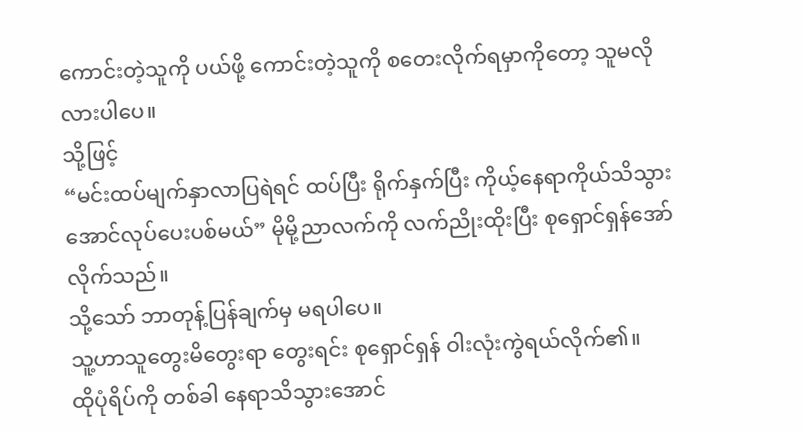ကောင်းတဲ့သူကို ပယ်ဖို့ ကောင်းတဲ့သူကို စတေးလိုက်ရမှာကိုတော့ သူမလိုလားပါပေ။
သို့ဖြင့်
“မင်းထပ်မျက်နှာလာပြရဲရင် ထပ်ပြီး ရိုက်နှက်ပြီး ကိုယ့်နေရာကိုယ်သိသွားအောင်လုပ်ပေးပစ်မယ်” မိုမို့ညာလက်ကို လက်ညိုးထိုးပြီး စုရှောင်ရှန်အော်လိုက်သည်။
သို့သော် ဘာတုန့်ပြန်ချက်မှ မရပါပေ။
သူ့ဟာသူတွေးမိတွေးရာ တွေးရင်း စုရှောင်ရှန် ဝါးလုံးကွဲရယ်လိုက်၏။
ထိုပုံရိပ်ကို တစ်ခါ နေရာသိသွားအောင်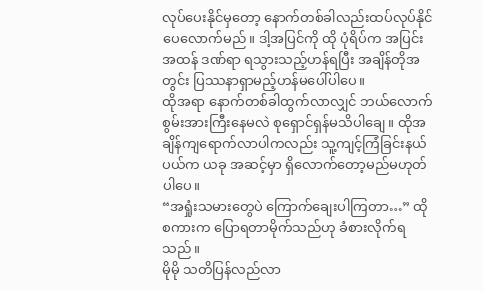လုပ်ပေးနိုင်မှတော့ နောက်တစ်ခါလည်းထပ်လုပ်နိုင်ပေလောက်မည်။ ဒါ့အပြင်ကို ထို ပုံရိပ်က အပြင်းအထန် ဒဏ်ရာ ရသွားသည့်ဟန်ရပြီး အချိန်တိုအတွင်း ပြဿနာရှာမည့်ဟန်မပေါ်ပါပေ။
ထိုအရာ နောက်တစ်ခါထွက်လာလျှင် ဘယ်လောက် စွမ်းအားကြီးနေမလဲ စုရှောင်ရှန်မသိပါချေ။ ထိုအချိန်ကျရောက်လာပါကလည်း သူ့ကျင့်ကြံခြင်းနယ်ပယ်က ယခု အဆင့်မှာ ရှိလောက်တော့မည်မဟုတ်ပါပေ။
“အရှုံးသမားတွေပဲ ကြောက်ချေးပါကြတာ…” ထိုစကားက ပြောရတာမိုက်သည်ဟု ခံစားလိုက်ရသည်။
မိုမို သတိပြန်လည်လာ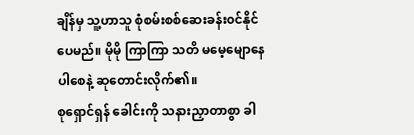ချိန်မှ သူ့ဟာသူ စုံစမ်းစစ်ဆေးခန်း၀င်နိုင်ပေမည်။ မိုမို ကြာကြာ သတိ မမေ့မျောနေပါစေနဲ့ ဆုတောင်းလိုက်၏။
စုရှောင်ရှန် ခေါင်းကို သနားညှာတာစွာ ခါ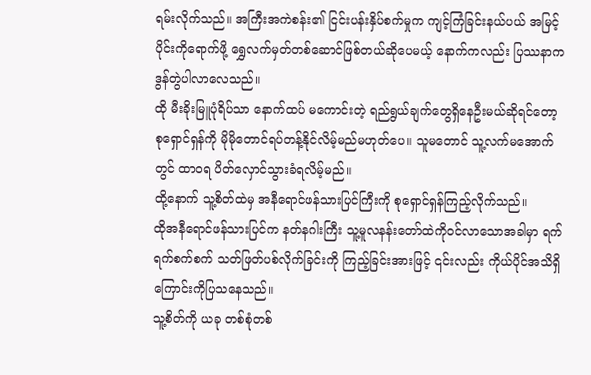ရမ်းလိုက်သည်။ အကြီးအကဲစန်း၏ ငြင်းပန်းနှိပ်စက်မှုက ကျင့်ကြံခြင်းနယ်ပယ် အမြင့်ပိုင်းကိုရောက်ဖို့ ရွှေလက်မှတ်တစ်ဆောင်ဖြစ်တယ်ဆိုပေမယ့် နောက်ကလည်း ပြဿနာက ဒွန်တွဲပါလာလေသည်။
ထို မီးခိုးမြူပုံရိပ်သာ နောက်ထပ် မကောင်းတဲ့ ရည်ရွယ်ချက်တွေရှိနေဦးမယ်ဆိုရင်တော့ စုရှောင်ရှန်ကို မိုမိုတောင်ရပ်တန့်နိုင်လိမ့်မည်မဟုတ်ပေ။ သူမတောင် သူ့လက်မအောက်တွင် ထာ၀ရ ပိတ်လှောင်သွားခံရလိမ့်မည်။
ထို့နောက် သူ့စိတ်ထဲမှ အနီရောင်ဖန်သားပြင်ကြီးကို စုရှောင်ရှန်ကြည့်လိုက်သည်။
ထိုအနီရောင်ဖန်သားပြင်က နတ်နဂါးကြီး သူ့မူလနန်းတော်ထဲကို၀င်လာသောအခါမှာ ရက်ရက်စက်စက် သတ်ဖြတ်ပစ်လိုက်ခြင်းကို ကြည့်ခြင်းအားဖြင့် ၎င်းလည်း ကိုယ်ပိုင်အသိရှိကြောင်းကိုပြသနေသည်။
သူ့စိတ်ကို ယခု တစ်စုံတစ်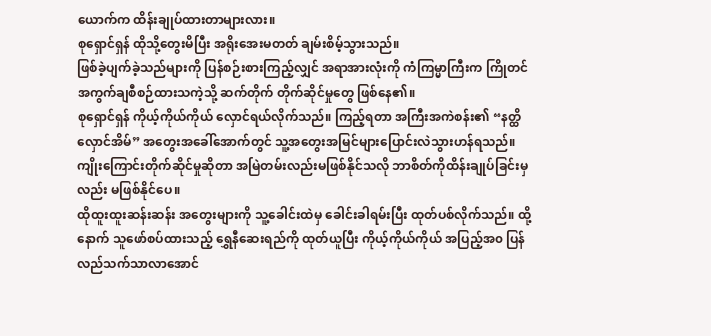ယောက်က ထိန်းချုပ်ထားတာများလား။
စုရှောင်ရှန် ထိုသို့တွေးမိပြီး အရိုးအေးမတတ် ချမ်းစိမ့်သွားသည်။
ဖြစ်ခဲ့ပျက်ခဲ့သည်များကို ပြန်စဉ်းစားကြည့်လျှင် အရာအားလုံးကို ကံကြမ္မာကြီးက ကြိုတင်အကွက်ချစီစဉ်ထားသကဲ့သို့ ဆက်တိုက် တိုက်ဆိုင်မှုတွေ ဖြစ်နေ၏။
စုရှောင်ရှန် ကိုယ့်ကိုယ်ကိုယ် လှောင်ရယ်လိုက်သည်။ ကြည့်ရတာ အကြီးအကဲစန်း၏ “နတ္ထိ လှောင်အိမ်” အတွေးအခေါ်အောက်တွင် သူ့အတွေးအမြင်များပြောင်းလဲသွားဟန်ရသည်။ ကျိုးကြောင်းတိုက်ဆိုင်မှုဆိုတာ အမြဲတမ်းလည်းမဖြစ်နိုင်သလို ဘာစိတ်ကိုထိန်းချုပ်ခြင်းမှလည်း မဖြစ်နိုင်ပေ။
ထိုထူးထူးဆန်းဆန်း အတွေးများကို သူ့ခေါင်းထဲမှ ခေါင်းခါရမ်းပြီး ထုတ်ပစ်လိုက်သည်။ ထို့နောက် သူဖော်စပ်ထားသည့် ရွှေနီဆေးရည်ကို ထုတ်ယူပြီး ကိုယ့်ကိုယ်ကိုယ် အပြည့်အ၀ ပြန်လည်သက်သာလာအောင်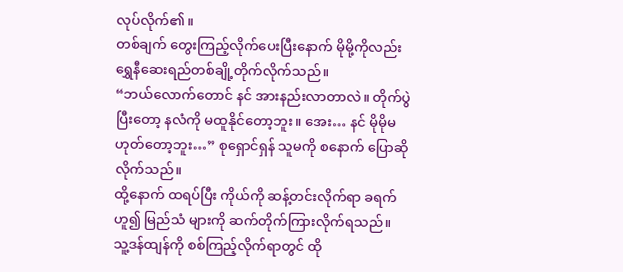လုပ်လိုက်၏။
တစ်ချက် တွေးကြည့်လိုက်ပေးပြီးနောက် မိုမို့ကိုလည်း ရွှေနီဆေးရည်တစ်ချို့တိုက်လိုက်သည်။
“ဘယ်လောက်တောင် နင် အားနည်းလာတာလဲ။ တိုက်ပွဲပြီးတော့ နလံကို မထူနိုင်တော့ဘူး။ အေး… နင် မိုမိုမဟုတ်တော့ဘူး…” စုရှောင်ရှန် သူမကို စနောက် ပြောဆိုလိုက်သည်။
ထို့နောက် ထရပ်ပြီး ကိုယ်ကို ဆန့်တင်းလိုက်ရာ ခရက်ဟူ၍ မြည်သံ များကို ဆက်တိုက်ကြားလိုက်ရသည်။
သူ့ဒန်ထျန်ကို စစ်ကြည့်လိုက်ရာတွင် ထို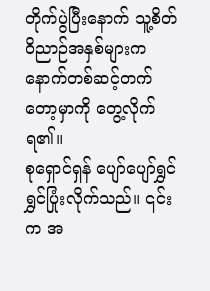တိုက်ပွဲပြီးနောက် သူ့စိတ်ဝိညာဉ်အနှစ်များက နောက်တစ်ဆင့်တက်တော့မှာကို တွေ့လိုက်ရ၏။
စုရှောင်ရှန် ပျော်ပျော်ရွှင်ရွှင်ပြုံးလိုက်သည်။ ၎င်းက အ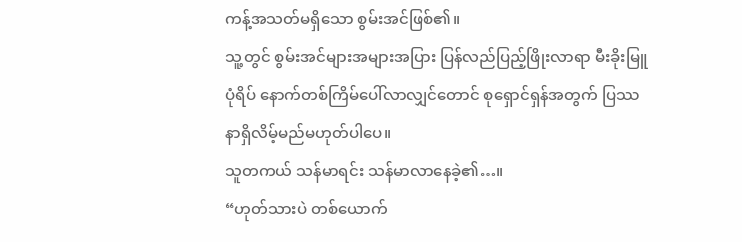ကန့်အသတ်မရှိသော စွမ်းအင်ဖြစ်၏။
သူ့တွင် စွမ်းအင်များအများအပြား ပြန်လည်ပြည့်ဖြိုးလာရာ မီးခိုးမြူပုံရိပ် နောက်တစ်ကြိမ်ပေါ်လာလျှင်တောင် စုရှောင်ရှန်အတွက် ပြဿနာရှိလိမ့်မည်မဟုတ်ပါပေ။
သူတကယ် သန်မာရင်း သန်မာလာနေခဲ့၏…။
“ဟုတ်သားပဲ တစ်ယောက်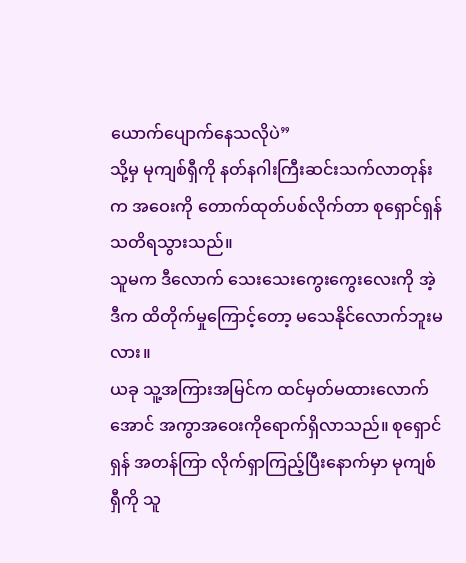ယောက်ပျောက်နေသလိုပဲ”
သို့မှ မုကျစ်ရှီကို နတ်နဂါးကြီးဆင်းသက်လာတုန်းက အဝေးကို တောက်ထုတ်ပစ်လိုက်တာ စုရှောင်ရှန်သတိရသွားသည်။
သူမက ဒီလောက် သေးသေးကွေးကွေးလေးကို အဲ့ဒီက ထိတိုက်မှုကြောင့်တော့ မသေနိုင်လောက်ဘူးမလား။
ယခု သူ့အကြားအမြင်က ထင်မှတ်မထားလောက်အောင် အကွာအဝေးကိုရောက်ရှိလာသည်။ စုရှောင်ရှန် အတန်ကြာ လိုက်ရှာကြည့်ပြီးနောက်မှာ မုကျစ်ရှီကို သူ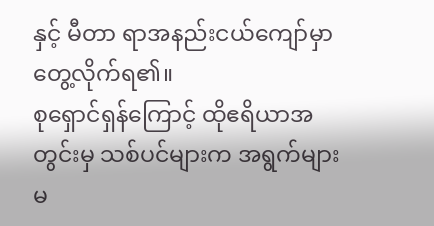နှင့် မီတာ ရာအနည်းငယ်ကျော်မှာ တွေ့လိုက်ရ၏။
စုရှောင်ရှန်ကြောင့် ထိုဧရိယာအတွင်းမှ သစ်ပင်များက အရွက်များမ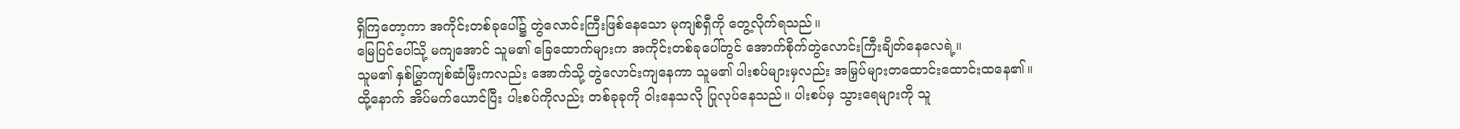ရှိကြတော့ကာ အကိုင်းတစ်ခုပေါ်၌ တွဲလောင်းကြီးဖြစ်နေသော မုကျစ်ရှီကို တွေ့လိုက်ရသည်။
မြေပြင်ပေါ်သို့ မကျအောင် သူမ၏ ခြေထောက်များက အကိုင်းတစ်ခုပေါ်တွင် အောက်စိုက်တွဲလောင်းကြီးချိတ်နေလေရဲ့။
သူမ၏ နှစ်မြွှာကျစ်ဆံမြီးကလည်း အောက်သို့ တွဲလောင်းကျနေကာ သူမ၏ ပါးစပ်များမှလည်း အမြှပ်များတထောင်းထောင်းထနေ၏။
ထို့နောက် အိပ်မက်ယောင်ပြီး ပါးစပ်ကိုလည်း တစ်ခုခုကို ဝါးနေသလို ပြုလုပ်နေသည်။ ပါးစပ်မှ သွားရေများကို သူ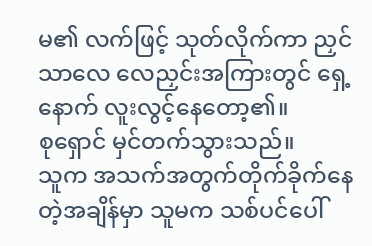မ၏ လက်ဖြင့် သုတ်လိုက်ကာ ညှင်သာလေ လေညှင်းအကြားတွင် ရှေ့နောက် လူးလွင့်နေတော့၏။
စုရှောင် မှင်တက်သွားသည်။
သူက အသက်အတွက်တိုက်ခိုက်နေတဲ့အချိန်မှာ သူမက သစ်ပင်ပေါ်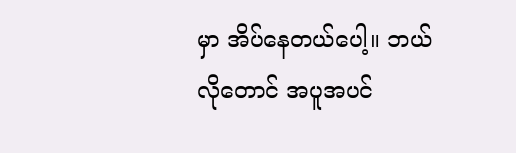မှာ အိပ်နေတယ်ပေါ့။ ဘယ်လိုတောင် အပူအပင်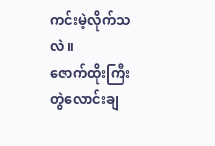ကင်းမဲ့လိုက်သလဲ။
ဇောက်ထိုးကြီး တွဲလောင်းချ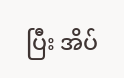ပြီး အိပ်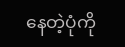နေတဲ့ပုံကို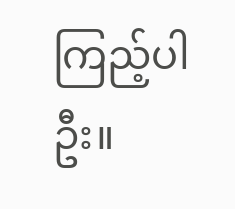ကြည့်ပါဦး။